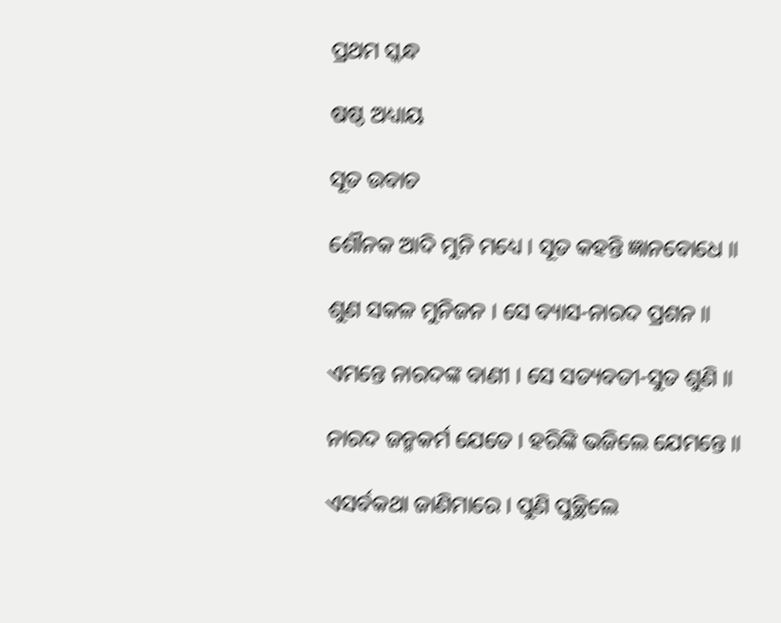ପ୍ରଥମ ସ୍କନ୍ଧ

ଷଷ୍ଠ ଅଧ୍ୟାୟ

ସୂତ ଉବାଚ

ଶୌନକ ଆଦି ମୁନି ମଧ୍ୟେ । ସୂତ କହନ୍ତି ଜ୍ଞାନବୋଧେ ॥

ଶୁଣ ସକଳ ମୁନିଜନ । ସେ ବ୍ୟାସ-ନାରଦ ପ୍ରଶନ ॥

ଏମନ୍ତେ ନାରଦଙ୍କ ବାଣୀ । ସେ ସତ୍ୟବତୀ-ସୁତ ଶୁଣି ॥

ନାରଦ ଜନ୍ମକର୍ମ ଯେତେ । ହରିଙ୍କି ଭଜିଲେ ଯେମନ୍ତେ ॥

ଏସର୍ବକଥା ଜାଣିମାରେ । ପୁଣି ପୁଚ୍ଛିଲେ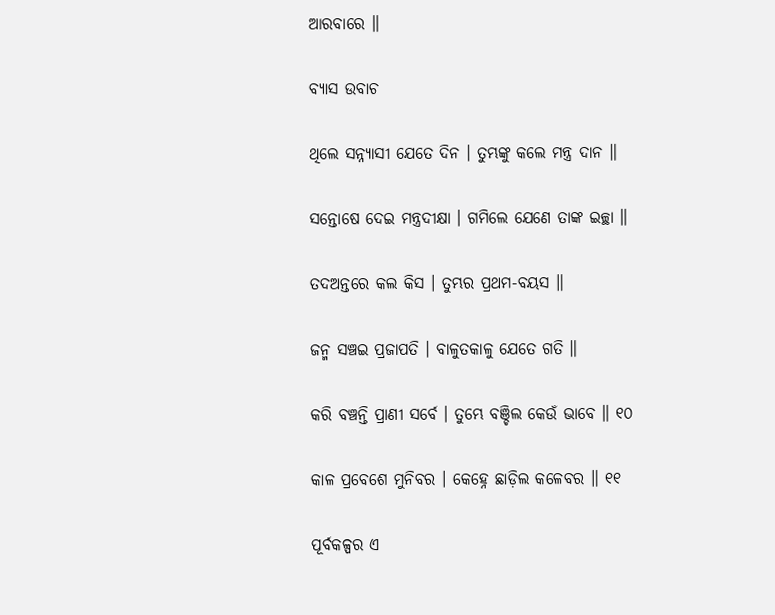ଆରବାରେ ॥

ବ୍ୟାସ ଉବାଚ

ଥିଲେ ସନ୍ନ୍ୟାସୀ ଯେତେ ଦିନ । ତୁମ୍ଭଙ୍କୁ କଲେ ମନ୍ତ୍ର ଦାନ ॥

ସନ୍ତୋଷେ ଦେଇ ମନ୍ତ୍ରଦୀକ୍ଷା । ଗମିଲେ ଯେଣେ ତାଙ୍କ ଇଚ୍ଛା ॥

ତଦଅନ୍ତରେ କଲ କିସ । ତୁମ୍ଭର ପ୍ରଥମ-ବୟସ ॥

ଜନ୍ମ ସଞ୍ଚଇ ପ୍ରଜାପତି । ବାଳୁତକାଳୁ ଯେତେ ଗତି ॥

କରି ବଞ୍ଚନ୍ତି ପ୍ରାଣୀ ସର୍ବେ । ତୁମ୍ଭେ ବଞ୍ଚିଲ କେଉଁ ଭାବେ ॥ ୧୦

କାଳ ପ୍ରବେଶେ ମୁନିବର । କେହ୍ନେ ଛାଡ଼ିଲ କଳେବର ॥ ୧୧

ପୂର୍ବକଳ୍ପର ଏ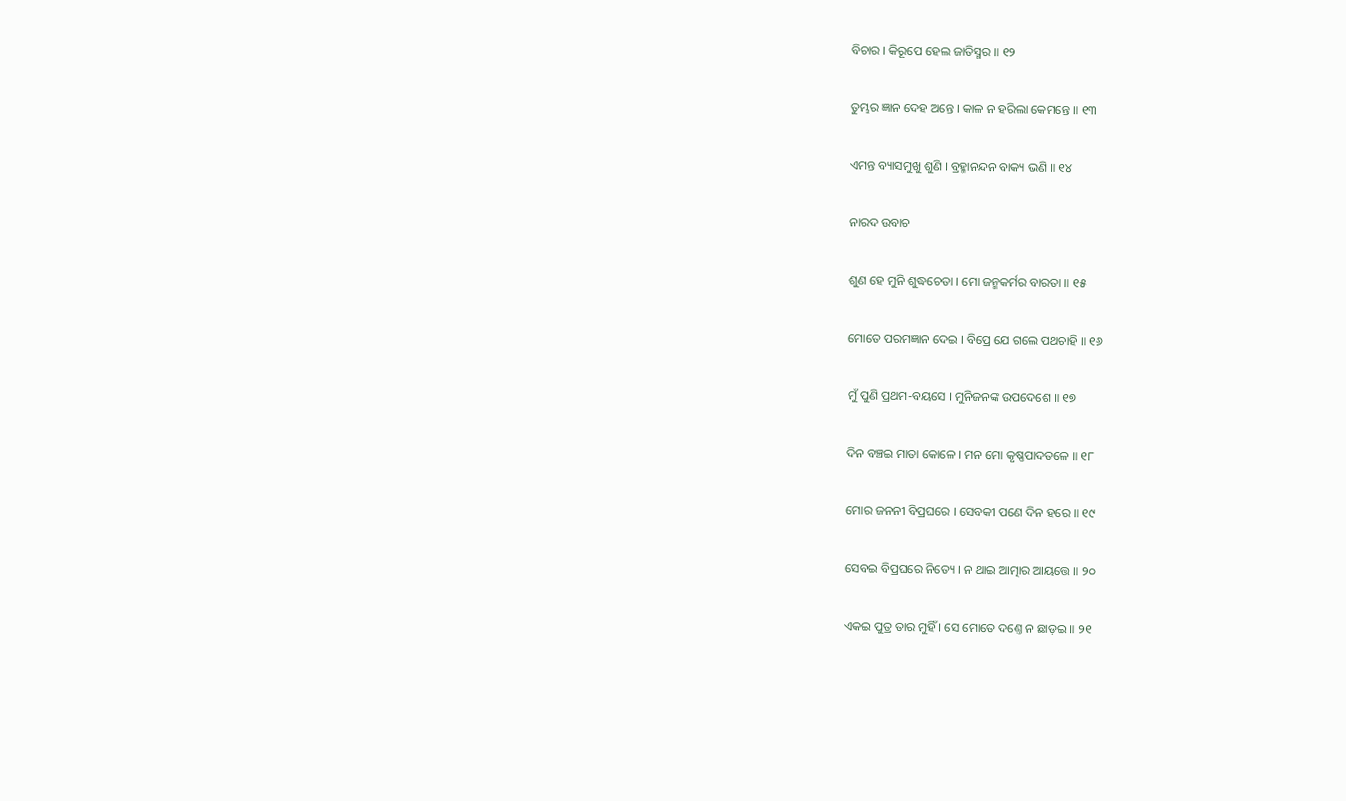ବିଚାର । କିରୂପେ ହେଲ ଜାତିସ୍ମର ॥ ୧୨

ତୁମ୍ଭର ଜ୍ଞାନ ଦେହ ଅନ୍ତେ । କାଳ ନ ହରିଲା କେମନ୍ତେ ॥ ୧୩

ଏମନ୍ତ ବ୍ୟାସମୁଖୁ ଶୁଣି । ବ୍ରହ୍ମାନନ୍ଦନ ବାକ୍ୟ ଭଣି ॥ ୧୪

ନାରଦ ଉବାଚ

ଶୁଣ ହେ ମୁନି ଶୁଦ୍ଧଚେତା । ମୋ ଜନ୍ମକର୍ମର ବାରତା ॥ ୧୫

ମୋତେ ପରମଜ୍ଞାନ ଦେଇ । ବିପ୍ରେ ଯେ ଗଲେ ପଥଚାହି ॥ ୧୬

ମୁଁ ପୁଣି ପ୍ରଥମ-ବୟସେ । ମୁନିଜନଙ୍କ ଉପଦେଶେ ॥ ୧୭

ଦିନ ବଞ୍ଚଇ ମାତା କୋଳେ । ମନ ମୋ କୃଷ୍ଣପାଦତଳେ ॥ ୧୮

ମୋର ଜନନୀ ବିପ୍ରଘରେ । ସେବକୀ ପଣେ ଦିନ ହରେ ॥ ୧୯

ସେବଇ ବିପ୍ରଘରେ ନିତ୍ୟେ । ନ ଥାଇ ଆତ୍ମାର ଆୟତ୍ତେ ॥ ୨୦

ଏକଇ ପୁତ୍ର ତାର ମୁହିଁ । ସେ ମୋତେ ଦଣ୍ତେ ନ ଛାଡ଼ଇ ॥ ୨୧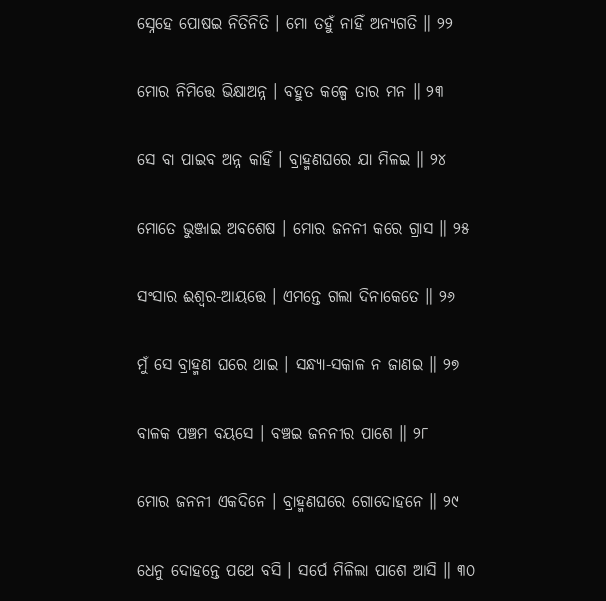ସ୍ନେହେ ପୋଷଇ ନିତିନିତି । ମୋ ତହୁଁ ନାହିଁ ଅନ୍ୟଗତି ॥ ୨୨

ମୋର ନିମିତ୍ତେ ଭିକ୍ଷାଅନ୍ନ । ବହୁତ କଳ୍ପେ ତାର ମନ ॥ ୨୩

ସେ ବା ପାଇବ ଅନ୍ନ କାହିଁ । ବ୍ରାହ୍ମଣଘରେ ଯା ମିଳଇ ॥ ୨୪

ମୋତେ ଭୁଞ୍ଜାଇ ଅବଶେଷ । ମୋର ଜନନୀ କରେ ଗ୍ରାସ ॥ ୨୫

ସଂସାର ଈଶ୍ୱର-ଆୟତ୍ତେ । ଏମନ୍ତେ ଗଲା ଦିନାକେତେ ॥ ୨୬

ମୁଁ ସେ ବ୍ରାହ୍ମଣ ଘରେ ଥାଇ । ସନ୍ଧ୍ୟା-ସକାଳ ନ ଜାଣଇ ॥ ୨୭

ବାଳକ ପଞ୍ଚମ ବୟସେ । ବଞ୍ଚଇ ଜନନୀର ପାଶେ ॥ ୨୮

ମୋର ଜନନୀ ଏକଦିନେ । ବ୍ରାହ୍ମଣଘରେ ଗୋଦୋହନେ ॥ ୨୯

ଧେନୁ ଦୋହନ୍ତେ ପଥେ ବସି । ସର୍ପେ ମିଳିଲା ପାଶେ ଆସି ॥ ୩୦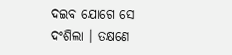ଦଇବ ଯୋଗେ ସେ ଦଂଶିଲା । ତକ୍ଷଣେ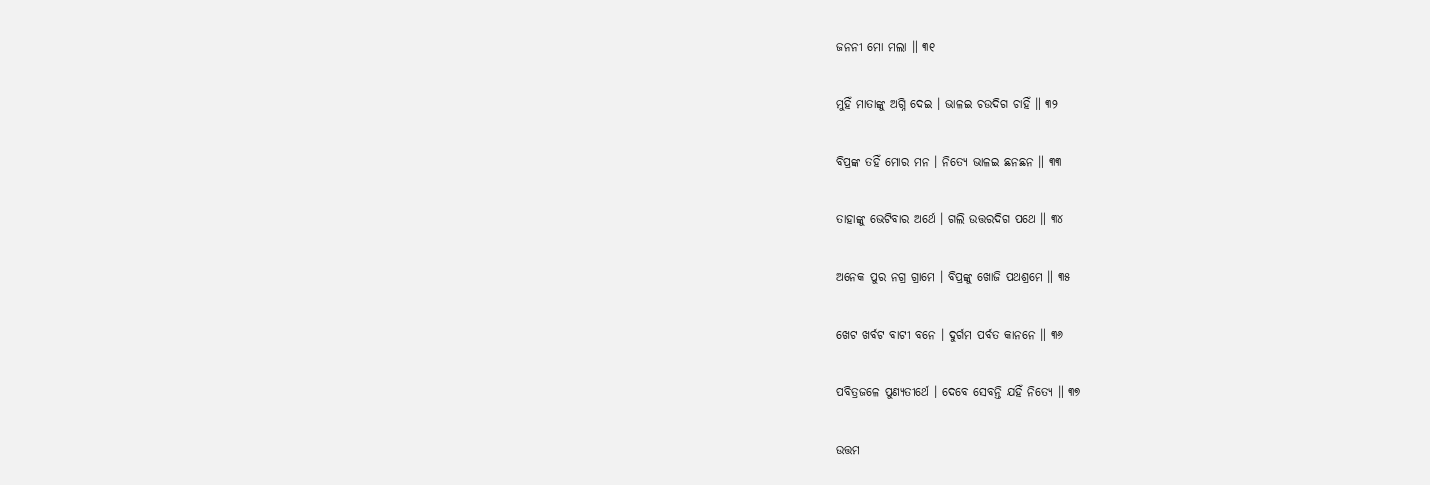ଜନନୀ ମୋ ମଲା ॥ ୩୧

ମୁହିଁ ମାତାଙ୍କୁ ଅଗ୍ନି ଦେଇ । ଭାଳଇ ଚଉଦିଗ ଚାହିଁ ॥ ୩୨

ବିପ୍ରଙ୍କ ତହିଁ ମୋର ମନ । ନିତ୍ୟେ ଭାଳଇ ଛନଛନ ॥ ୩୩

ତାହାଙ୍କୁ ଭେଟିବାର ଅର୍ଥେ । ଗଲି ଉତ୍ତରଦିଗ ପଥେ ॥ ୩୪

ଅନେକ ପୁର ନଗ୍ର ଗ୍ରାମେ । ବିପ୍ରଙ୍କୁ ଖୋଜି ପଥଶ୍ରମେ ॥ ୩୫

ଖେଟ ଖର୍ବଟ ବାଟୀ ବନେ । ଦୁର୍ଗମ ପର୍ବତ କାନନେ ॥ ୩୬

ପବିତ୍ରଜଳେ ପୁଣ୍ୟତୀର୍ଥେ । ଦେବେ ସେବନ୍ତି ଯହିଁ ନିତ୍ୟେ ॥ ୩୭

ଉତ୍ତମ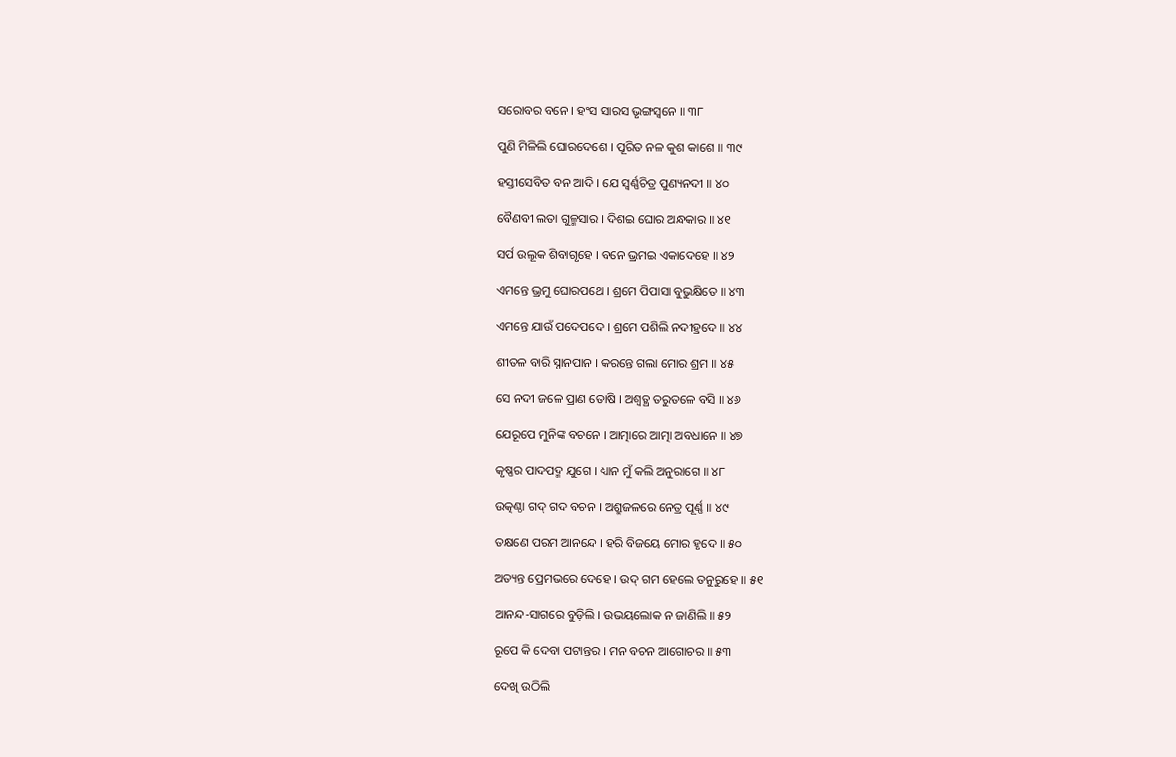ସରୋବର ବନେ । ହଂସ ସାରସ ଭୃଙ୍ଗସ୍ୱନେ ॥ ୩୮

ପୁଣି ମିଳିଲି ଘୋରଦେଶେ । ପୂରିତ ନଳ କୁଶ କାଶେ ॥ ୩୯

ହସ୍ତୀସେବିତ ବନ ଆଦି । ଯେ ସ୍ୱର୍ଣ୍ଣଚିତ୍ର ପୁଣ୍ୟନଦୀ ॥ ୪୦

ବୈଣବୀ ଲତା ଗୁଳ୍ମସାର । ଦିଶଇ ଘୋର ଅନ୍ଧକାର ॥ ୪୧

ସର୍ପ ଉଲୂକ ଶିବାଗୃହେ । ବନେ ଭ୍ରମଇ ଏକାଦେହେ ॥ ୪୨

ଏମନ୍ତେ ଭ୍ରମୁ ଘୋରପଥେ । ଶ୍ରମେ ପିପାସା ବୁଭୁକ୍ଷିତେ ॥ ୪୩

ଏମନ୍ତେ ଯାଉଁ ପଦେପଦେ । ଶ୍ରମେ ପଶିଲି ନଦୀହ୍ରଦେ ॥ ୪୪

ଶୀତଳ ବାରି ସ୍ନାନପାନ । କରନ୍ତେ ଗଲା ମୋର ଶ୍ରମ ॥ ୪୫

ସେ ନଦୀ ଜଳେ ପ୍ରାଣ ତୋଷି । ଅଶ୍ୱତ୍ଥ ତରୁତଳେ ବସି ॥ ୪୬

ଯେରୂପେ ମୁନିଙ୍କ ବଚନେ । ଆତ୍ମାରେ ଆତ୍ମା ଅବଧାନେ ॥ ୪୭

କୃଷ୍ଣର ପାଦପଦ୍ମ ଯୁଗେ । ଧ୍ୟାନ ମୁଁ କଲି ଅନୁରାଗେ ॥ ୪୮

ଉତ୍କଣ୍ଠା ଗଦ୍ ଗଦ ବଚନ । ଅଶ୍ରୁଜଳରେ ନେତ୍ର ପୂର୍ଣ୍ଣ ॥ ୪୯

ତକ୍ଷଣେ ପରମ ଆନନ୍ଦେ । ହରି ବିଜୟେ ମୋର ହୃଦେ ॥ ୫୦

ଅତ୍ୟନ୍ତ ପ୍ରେମଭରେ ଦେହେ । ଉଦ୍ ଗମ ହେଲେ ତନୁରୁହେ ॥ ୫୧

ଆନନ୍ଦ-ସାଗରେ ବୁଡ଼ିଲି । ଉଭୟଲୋକ ନ ଜାଣିଲି ॥ ୫୨

ରୂପେ କି ଦେବା ପଟାନ୍ତର । ମନ ବଚନ ଆଗୋଚର ॥ ୫୩

ଦେଖି ଉଠିଲି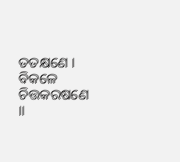ତତକ୍ଷଣେ । ବିକଳେ ଚିତ୍ତକରଷଣେ ॥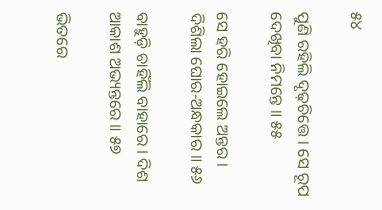୫୪

ପୁଣି ରହିଲି ଦୃଢ଼ଚିତ୍ତେ । ସେ ରୂପ ଦେଖିବା ନିମନ୍ତେ ॥ ୫୫

ସେ ହରି ହୋଇଲେ ଅନ୍ତର । ଦିଶିଲା ଘୋର-ଅନ୍ଧକାର ॥ ୫୬

ବାହୁଡ଼ି ଚାହିଁଲି ବାହାରେ । ଦିଶ ଆକାଶ ଅଭ୍ୟନ୍ତରେ ॥ ୫୭

ଭିତରେ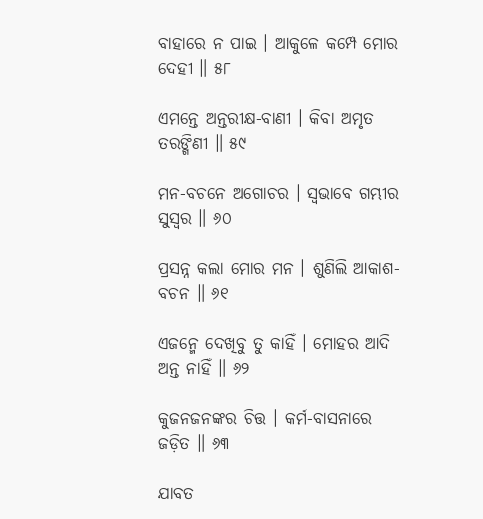ବାହାରେ ନ ପାଇ । ଆକୁଳେ କମ୍ପେ ମୋର ଦେହୀ ॥ ୫୮

ଏମନ୍ତେ ଅନ୍ତରୀକ୍ଷ-ବାଣୀ । କିବା ଅମୃତ ତରଙ୍ଗିଣୀ ॥ ୫୯

ମନ-ବଚନେ ଅଗୋଚର । ସ୍ୱଭାବେ ଗମ୍ଭୀର ସୁସ୍ୱର ॥ ୬୦

ପ୍ରସନ୍ନ କଲା ମୋର ମନ । ଶୁଣିଲି ଆକାଶ-ବଚନ ॥ ୬୧

ଏଜନ୍ମେ ଦେଖିବୁ ତୁ କାହିଁ । ମୋହର ଆଦି ଅନ୍ତ ନାହିଁ ॥ ୬୨

କୁଜନଜନଙ୍କର ଚିତ୍ତ । କର୍ମ-ବାସନାରେ ଜଡ଼ିତ ॥ ୬୩

ଯାବତ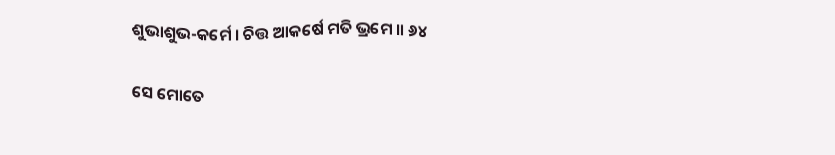ଶୁଭାଶୁଭ-କର୍ମେ । ଚିତ୍ତ ଆକର୍ଷେ ମତି ଭ୍ରମେ ॥ ୬୪

ସେ ମୋତେ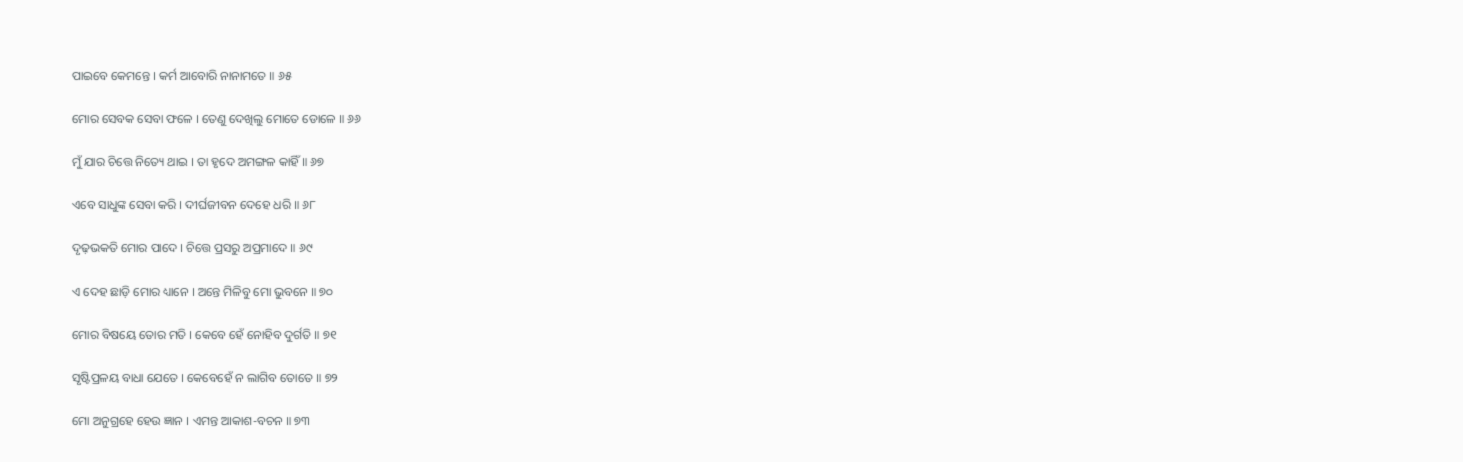ପାଇବେ କେମନ୍ତେ । କର୍ମ ଆବୋରି ନାନାମତେ ॥ ୬୫

ମୋର ସେବକ ସେବା ଫଳେ । ତେଣୁ ଦେଖିଲୁ ମୋତେ ଡୋଳେ ॥ ୬୬

ମୁଁ ଯାର ଚିତ୍ତେ ନିତ୍ୟେ ଥାଇ । ତା ହୃଦେ ଅମଙ୍ଗଳ କାହିଁ ॥ ୬୭

ଏବେ ସାଧୁଙ୍କ ସେବା କରି । ଦୀର୍ଘଜୀବନ ଦେହେ ଧରି ॥ ୬୮

ଦୃଢ଼ଭକତି ମୋର ପାଦେ । ଚିତ୍ତେ ପ୍ରସରୁ ଅପ୍ରମାଦେ ॥ ୬୯

ଏ ଦେହ ଛାଡ଼ି ମୋର ଧ୍ୟାନେ । ଅନ୍ତେ ମିଳିବୁ ମୋ ଭୁବନେ ॥ ୭୦

ମୋର ବିଷୟେ ତୋର ମତି । କେବେ ହେଁ ନୋହିବ ଦୁର୍ଗତି ॥ ୭୧

ସୃଷ୍ଟିପ୍ରଳୟ ବାଧା ଯେତେ । କେବେହେଁ ନ ଲାଗିବ ତୋତେ ॥ ୭୨

ମୋ ଅନୁଗ୍ରହେ ହେଉ ଜ୍ଞାନ । ଏମନ୍ତ ଆକାଶ-ବଚନ ॥ ୭୩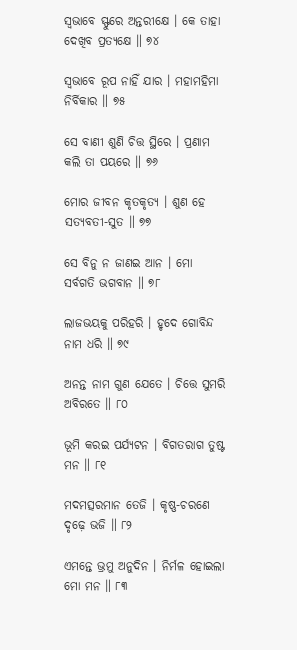ସ୍ୱଭାବେ ସ୍ଫୁରେ ଅନ୍ତରୀକ୍ଷେ । କେ ତାହା ଦେଖିବ ପ୍ରତ୍ୟକ୍ଷେ ॥ ୭୪

ସ୍ୱଭାବେ ରୂପ ନାହିଁ ଯାର । ମହାମହିମା ନିର୍ବିକାର ॥ ୭୫

ସେ ବାଣୀ ଶୁଣି ଚିତ୍ତ ସ୍ଥିରେ । ପ୍ରଣାମ କଲି ତା ପୟରେ ॥ ୭୬

ମୋର ଜୀବନ କୃତକୃତ୍ୟ । ଶୁଣ ହେ ସତ୍ୟବତୀ-ସୁତ ॥ ୭୭

ସେ ବିନୁ ନ ଜାଣଇ ଆନ । ମୋ ସର୍ବଗତି ଭଗବାନ ॥ ୭୮

ଲାଜଭୟକୁ ପରିହରି । ହୃଦେ ଗୋବିନ୍ଦ ନାମ ଧରି ॥ ୭୯

ଅନନ୍ତ ନାମ ଗୁଣ ଯେତେ । ଚିତ୍ତେ ସୁମରି ଅବିରତେ ॥ ୮୦

ଭୂମି କରଇ ପର୍ଯ୍ୟଟନ । ବିଗତରାଗ ତୁଷ୍ଟ ମନ ॥ ୮୧

ମଦମତ୍ସରମାନ ତେଜି । କୃଷ୍ଣ-ଚରଣେ ଦୃଢ଼େ ଭଜି ॥ ୮୨

ଏମନ୍ତେ ଭ୍ରମୁ ଅନୁଦିନ । ନିର୍ମଳ ହୋଇଲା ମୋ ମନ ॥ ୮୩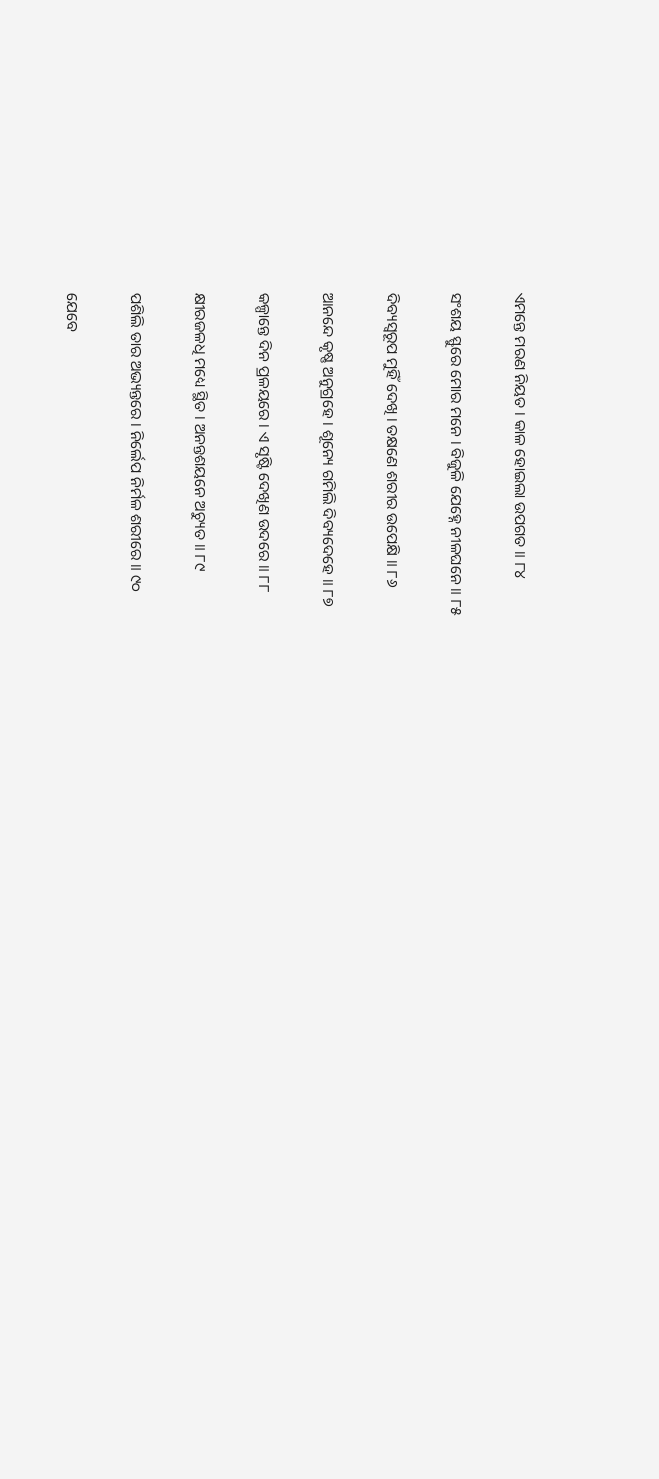ଏମନ୍ତେ ମରଣ ନିୟତ । କାଳ ହୋଇଲା ଉପଗତ ॥ ୮୪

ସଂଶୟ ସ୍ଫୁରେ ମୋର ମନେ । ବିଜୁଳି ଯେହ୍ନେ ନୀଳଘନେ ॥ ୮୫

ଦିବ୍ୟସ୍ୱରୂପ ମୁହିଁ ଦେଖି । ତକ୍ଷଣେ ଶରୀର ଉପେକ୍ଷି ॥ ୮୬

ଆନନ୍ଦେ କୃଷ୍ଣ ଅନୁଗ୍ରହେ । ଶୂନ୍ୟେ ଗମିଲି ଦିବ୍ୟଦେହେ ॥ ୮୭

କଳ୍ପାନ୍ତେ ଦିନ ପ୍ରଳୟରେ । ଏ ସୃଷ୍ଟି ଦେଖିଣ ଉଦରେ ॥ ୮୮

କ୍ଷୀରଜଳଧି ମଧ୍ୟେ ସ୍ଥିତ । ଅନନ୍ତଶୟନେ ଅଚ୍ୟୁତ ॥ ୮୯

ପଶିଲି ତାର ଅଭ୍ୟନ୍ତରେ । ନିର୍ଲେପ ନିର୍ମଳ ଶରୀରେ ॥ ୯୦

ଯେବେ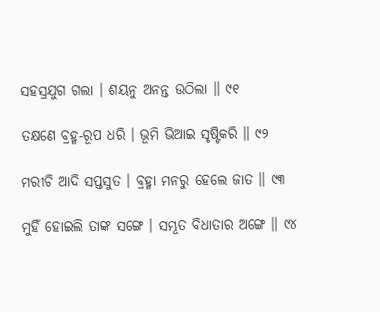ସହସ୍ରଯୁଗ ଗଲା । ଶୟନୁ ଅନନ୍ତ ଉଠିଲା ॥ ୯୧

ତକ୍ଷଣେ ବ୍ରହ୍ମ-ରୂପ ଧରି । ଭୂମି ଭିଆଇ ସୃଷ୍ଟିକରି ॥ ୯୨

ମରୀଚି ଆଦି ସପ୍ତସୁତ । ବ୍ରହ୍ମା ମନରୁ ହେଲେ ଜାତ ॥ ୯୩

ମୁହିଁ ହୋଇଲି ତାଙ୍କ ସଙ୍ଗେ । ସମ୍ଭୂତ ବିଧାତାର ଅଙ୍ଗେ ॥ ୯୪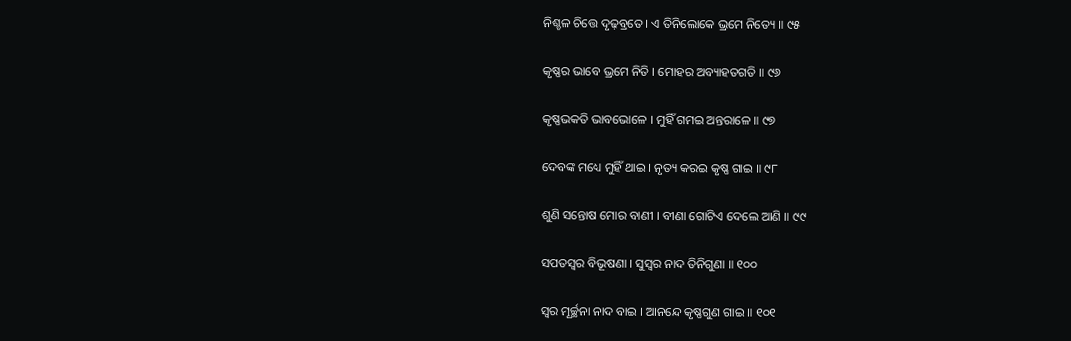ନିଶ୍ଚଳ ଚିତ୍ତେ ଦୃଢ଼ବ୍ରତେ । ଏ ତିନିଲୋକେ ଭ୍ରମେ ନିତ୍ୟେ ॥ ୯୫

କୃଷ୍ଣର ଭାବେ ଭ୍ରମେ ନିତି । ମୋହର ଅବ୍ୟାହତଗତି ॥ ୯୬

କୃଷ୍ଣଭକତି ଭାବଭୋଳେ । ମୁହିଁ ଗମଇ ଅନ୍ତରାଳେ ॥ ୯୭

ଦେବଙ୍କ ମଧ୍ୟେ ମୁହିଁ ଥାଇ । ନୃତ୍ୟ କରଇ କୃଷ୍ଣ ଗାଇ ॥ ୯୮

ଶୁଣି ସନ୍ତୋଷ ମୋର ବାଣୀ । ବୀଣା ଗୋଟିଏ ଦେଲେ ଆଣି ॥ ୯୯

ସପତସ୍ୱର ବିଭୂଷଣା । ସୁସ୍ୱର ନାଦ ତିନିଗୁଣା ॥ ୧୦୦

ସ୍ୱର ମୂର୍ଚ୍ଛନା ନାଦ ବାଇ । ଆନନ୍ଦେ କୃଷ୍ଣଗୁଣ ଗାଇ ॥ ୧୦୧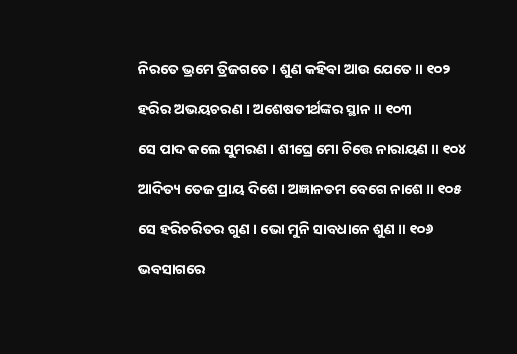ନିରତେ ଭ୍ରମେ ତ୍ରିଜଗତେ । ଶୁଣ କହିବା ଆଉ ଯେତେ ॥ ୧୦୨

ହରିର ଅଭୟଚରଣ । ଅଶେଷତୀର୍ଥଙ୍କର ସ୍ଥାନ ॥ ୧୦୩

ସେ ପାଦ କଲେ ସୁମରଣ । ଶୀଘ୍ରେ ମୋ ଚିତ୍ତେ ନାରାୟଣ ॥ ୧୦୪

ଆଦିତ୍ୟ ତେଜ ପ୍ରାୟ ଦିଶେ । ଅଜ୍ଞାନତମ ବେଗେ ନାଶେ ॥ ୧୦୫

ସେ ହରିଚରିତର ଗୁଣ । ଭୋ ମୁନି ସାବଧାନେ ଶୁଣ ॥ ୧୦୬

ଭବସାଗରେ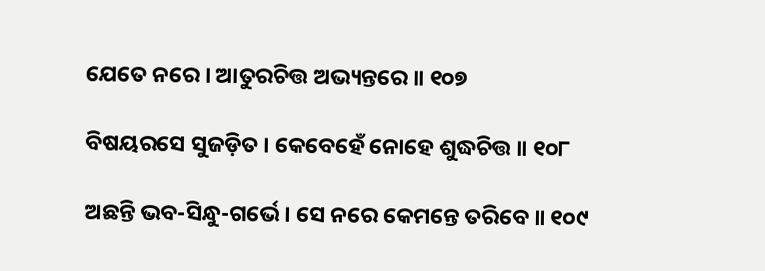ଯେତେ ନରେ । ଆତୁରଚିତ୍ତ ଅଭ୍ୟନ୍ତରେ ॥ ୧୦୭

ବିଷୟରସେ ସୁଜଡ଼ିତ । କେବେହେଁ ନୋହେ ଶୁଦ୍ଧଚିତ୍ତ ॥ ୧୦୮

ଅଛନ୍ତି ଭବ-ସିନ୍ଧୁ-ଗର୍ଭେ । ସେ ନରେ କେମନ୍ତେ ତରିବେ ॥ ୧୦୯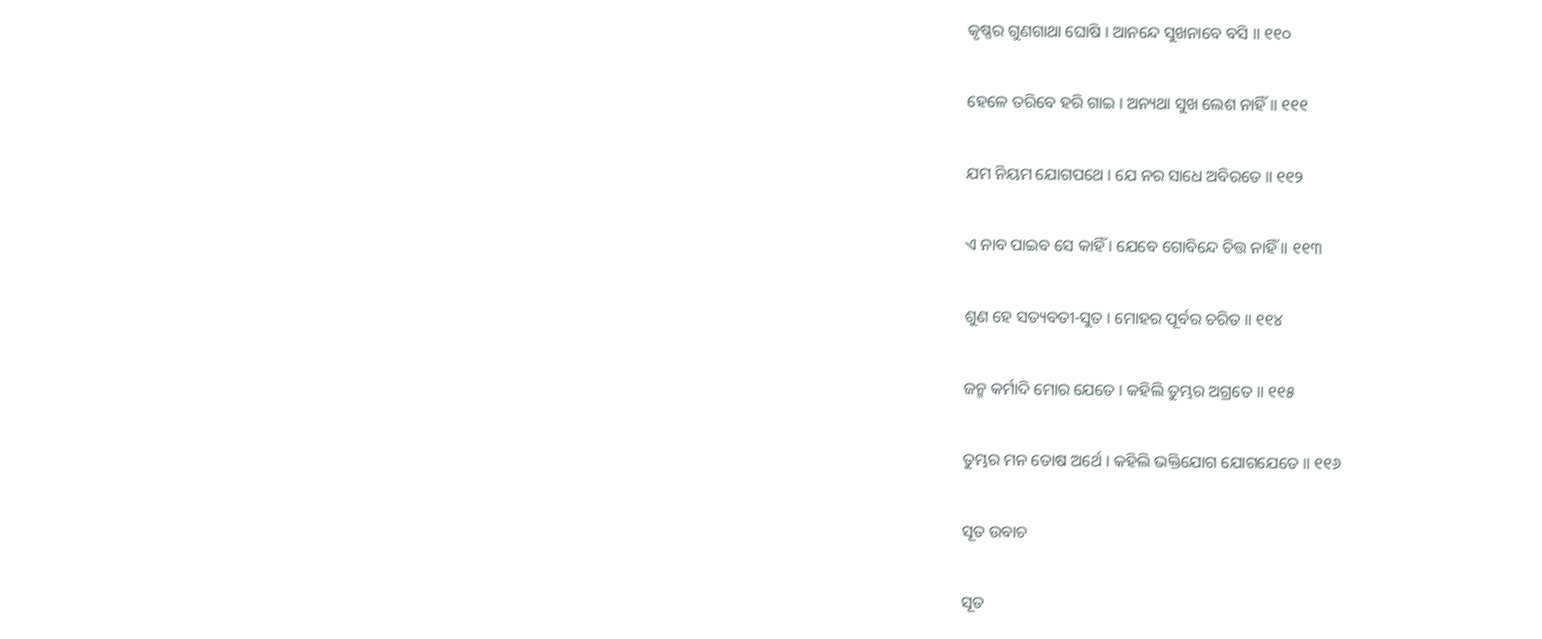କୃଷ୍ଣର ଗୁଣଗାଥା ଘୋଷି । ଆନନ୍ଦେ ସୁଖନାବେ ବସି ॥ ୧୧୦

ହେଳେ ତରିବେ ହରି ଗାଇ । ଅନ୍ୟଥା ସୁଖ ଲେଶ ନାହିଁ ॥ ୧୧୧

ଯମ ନିୟମ ଯୋଗପଥେ । ଯେ ନର ସାଧେ ଅବିରତେ ॥ ୧୧୨

ଏ ନାବ ପାଇବ ସେ କାହିଁ । ଯେବେ ଗୋବିନ୍ଦେ ଚିତ୍ତ ନାହିଁ ॥ ୧୧୩

ଶୁଣ ହେ ସତ୍ୟବତୀ-ସୁତ । ମୋହର ପୂର୍ବର ଚରିତ ॥ ୧୧୪

ଜନ୍ମ କର୍ମାଦି ମୋର ଯେତେ । କହିଲି ତୁମ୍ଭର ଅଗ୍ରତେ ॥ ୧୧୫

ତୁମ୍ଭର ମନ ତୋଷ ଅର୍ଥେ । କହିଲି ଭକ୍ତିଯୋଗ ଯୋଗଯେତେ ॥ ୧୧୬

ସୂତ ଉବାଚ

ସୂତ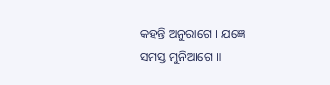କହନ୍ତି ଅନୁରାଗେ । ଯଜ୍ଞେ ସମସ୍ତ ମୁନିଆଗେ ॥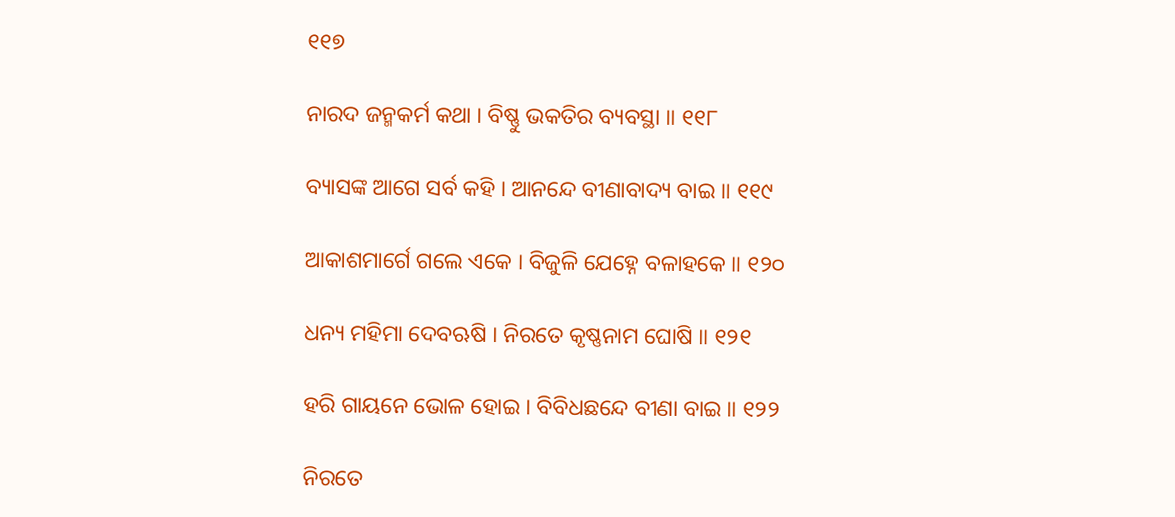୧୧୭

ନାରଦ ଜନ୍ମକର୍ମ କଥା । ବିଷ୍ଣୁ ଭକତିର ବ୍ୟବସ୍ଥା ॥ ୧୧୮

ବ୍ୟାସଙ୍କ ଆଗେ ସର୍ବ କହି । ଆନନ୍ଦେ ବୀଣାବାଦ୍ୟ ବାଇ ॥ ୧୧୯

ଆକାଶମାର୍ଗେ ଗଲେ ଏକେ । ବିଜୁଳି ଯେହ୍ନେ ବଳାହକେ ॥ ୧୨୦

ଧନ୍ୟ ମହିମା ଦେବଋଷି । ନିରତେ କୃଷ୍ଣନାମ ଘୋଷି ॥ ୧୨୧

ହରି ଗାୟନେ ଭୋଳ ହୋଇ । ବିବିଧଛନ୍ଦେ ବୀଣା ବାଇ ॥ ୧୨୨

ନିରତେ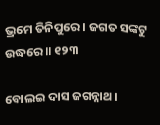ଭ୍ରମେ ତିନିପୁରେ । ଜଗତ ସଙ୍କଟୁ ଉଦ୍ଧରେ ॥ ୧୨୩

ବୋଲଇ ଦାସ ଜଗନ୍ନାଥ ।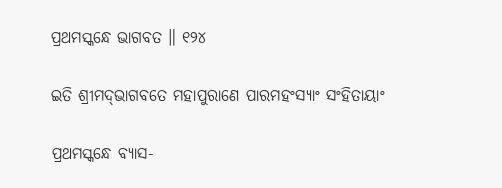ପ୍ରଥମସ୍କନ୍ଧେ ଭାଗବତ ॥ ୧୨୪

ଇତି ଶ୍ରୀମଦ୍‌ଭାଗବତେ ମହାପୁରାଣେ ପାରମହଂସ୍ୟାଂ ସଂହିତାୟାଂ

ପ୍ରଥମସ୍କନ୍ଧେ ବ୍ୟାସ-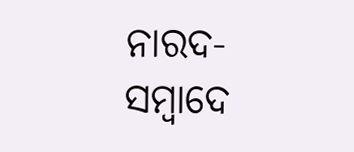ନାରଦ-ସମ୍ୱାଦେ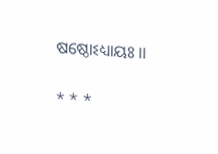ଷଷ୍ଠୋଽଧ୍ୟାୟଃ ।।

* * *